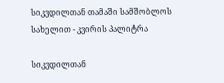სიკვდილთან თამაში სამშობლოს სახელით - კვირის პალიტრა

სიკვდილთან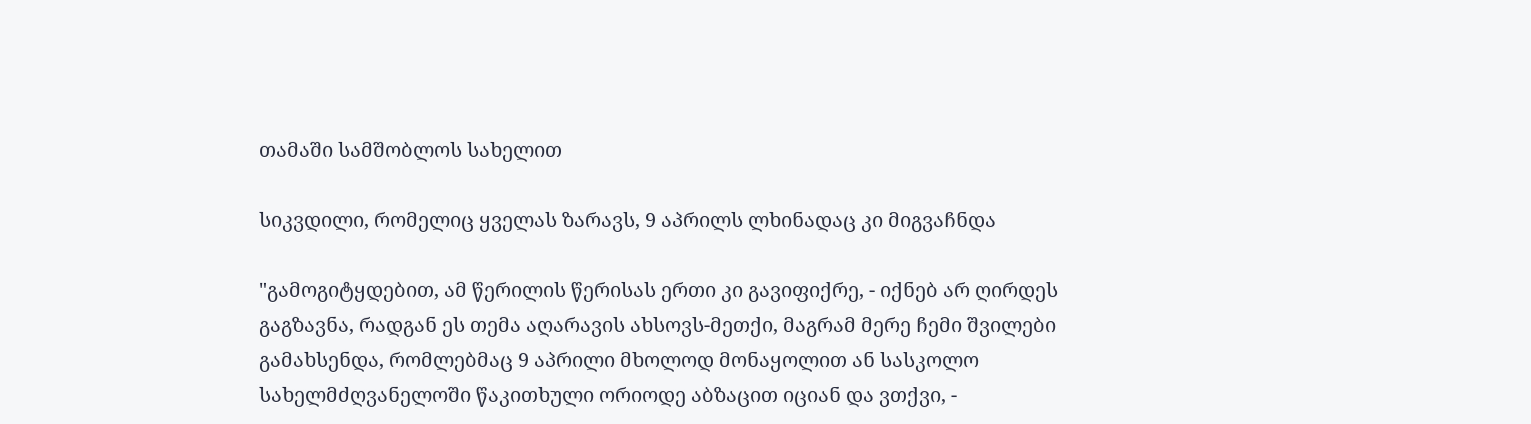თამაში სამშობლოს სახელით

სიკვდილი, რომელიც ყველას ზარავს, 9 აპრილს ლხინადაც კი მიგვაჩნდა

"გამოგიტყდებით, ამ წერილის წერისას ერთი კი გავიფიქრე, - იქნებ არ ღირდეს გაგზავნა, რადგან ეს თემა აღარავის ახსოვს-მეთქი, მაგრამ მერე ჩემი შვილები გამახსენდა, რომლებმაც 9 აპრილი მხოლოდ მონაყოლით ან სასკოლო სახელმძღვანელოში წაკითხული ორიოდე აბზაცით იციან და ვთქვი, -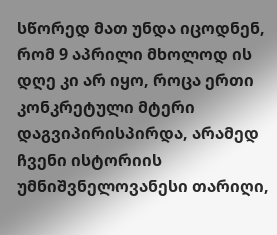სწორედ მათ უნდა იცოდნენ, რომ 9 აპრილი მხოლოდ ის დღე კი არ იყო, როცა ერთი კონკრეტული მტერი დაგვიპირისპირდა, არამედ ჩვენი ისტორიის უმნიშვნელოვანესი თარიღი,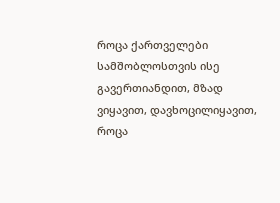როცა ქართველები სამშობლოსთვის ისე გავერთიანდით, მზად ვიყავით, დავხოცილიყავით, როცა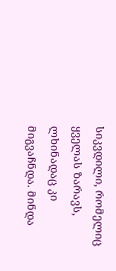სიკვდილი, რომელიც ყველას ზარავს, ლხინადაც კი მიგვაჩნდა. მინდა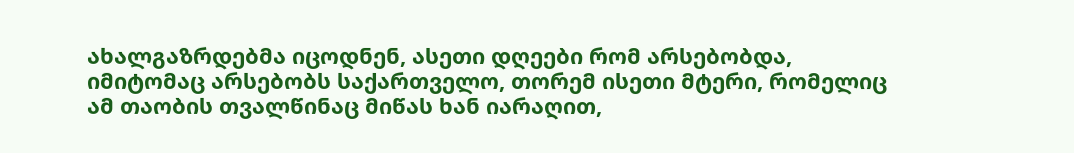ახალგაზრდებმა იცოდნენ, ასეთი დღეები რომ არსებობდა, იმიტომაც არსებობს საქართველო, თორემ ისეთი მტერი, რომელიც ამ თაობის თვალწინაც მიწას ხან იარაღით,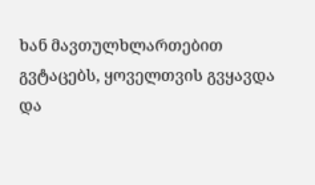ხან მავთულხლართებით გვტაცებს, ყოველთვის გვყავდა და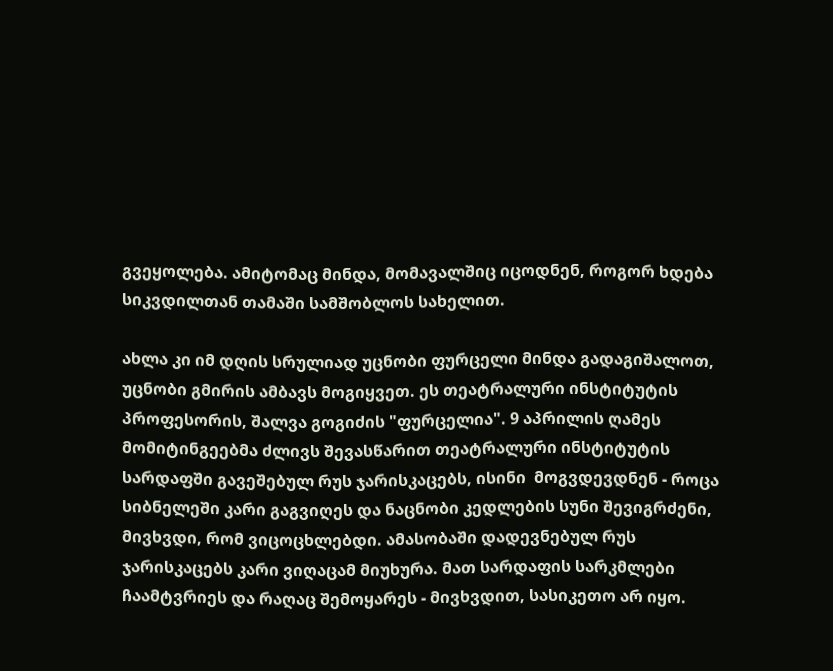გვეყოლება. ამიტომაც მინდა, მომავალშიც იცოდნენ, როგორ ხდება სიკვდილთან თამაში სამშობლოს სახელით.

ახლა კი იმ დღის სრულიად უცნობი ფურცელი მინდა გადაგიშალოთ, უცნობი გმირის ამბავს მოგიყვეთ. ეს თეატრალური ინსტიტუტის პროფესორის, შალვა გოგიძის "ფურცელია". 9 აპრილის ღამეს მომიტინგეებმა ძლივს შევასწარით თეატრალური ინსტიტუტის სარდაფში გავეშებულ რუს ჯარისკაცებს, ისინი  მოგვდევდნენ - როცა სიბნელეში კარი გაგვიღეს და ნაცნობი კედლების სუნი შევიგრძენი, მივხვდი, რომ ვიცოცხლებდი. ამასობაში დადევნებულ რუს ჯარისკაცებს კარი ვიღაცამ მიუხურა. მათ სარდაფის სარკმლები ჩაამტვრიეს და რაღაც შემოყარეს - მივხვდით, სასიკეთო არ იყო.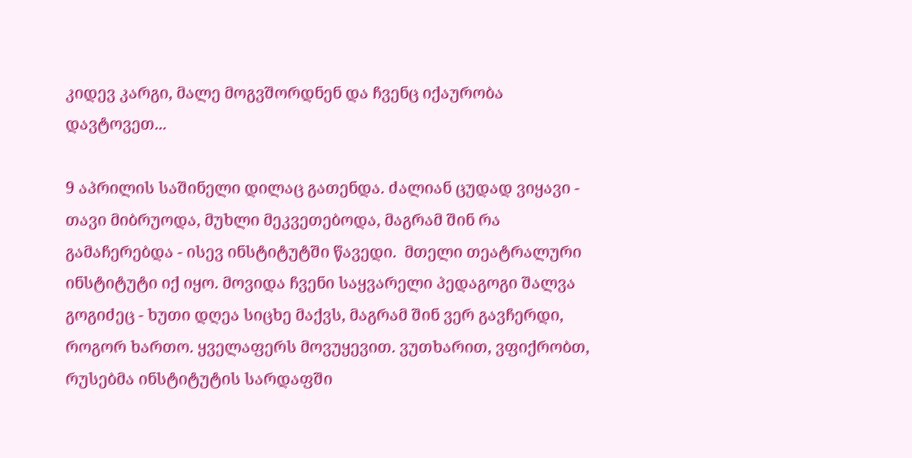კიდევ კარგი, მალე მოგვშორდნენ და ჩვენც იქაურობა დავტოვეთ...

9 აპრილის საშინელი დილაც გათენდა. ძალიან ცუდად ვიყავი - თავი მიბრუოდა, მუხლი მეკვეთებოდა, მაგრამ შინ რა გამაჩერებდა - ისევ ინსტიტუტში წავედი.  მთელი თეატრალური ინსტიტუტი იქ იყო. მოვიდა ჩვენი საყვარელი პედაგოგი შალვა გოგიძეც - ხუთი დღეა სიცხე მაქვს, მაგრამ შინ ვერ გავჩერდი, როგორ ხართო. ყველაფერს მოვუყევით. ვუთხარით, ვფიქრობთ, რუსებმა ინსტიტუტის სარდაფში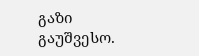გაზი გაუშვესო.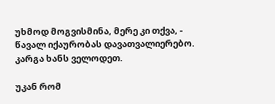უხმოდ მოგვისმინა, მერე კი თქვა, - წავალ იქაურობას დავათვალიერებო. კარგა ხანს ველოდეთ.

უკან რომ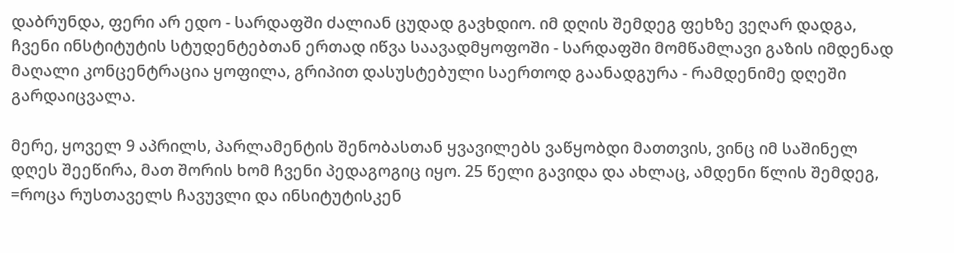დაბრუნდა, ფერი არ ედო - სარდაფში ძალიან ცუდად გავხდიო. იმ დღის შემდეგ ფეხზე ვეღარ დადგა, ჩვენი ინსტიტუტის სტუდენტებთან ერთად იწვა საავადმყოფოში - სარდაფში მომწამლავი გაზის იმდენად მაღალი კონცენტრაცია ყოფილა, გრიპით დასუსტებული საერთოდ გაანადგურა - რამდენიმე დღეში  გარდაიცვალა.

მერე, ყოველ 9 აპრილს, პარლამენტის შენობასთან ყვავილებს ვაწყობდი მათთვის, ვინც იმ საშინელ დღეს შეეწირა, მათ შორის ხომ ჩვენი პედაგოგიც იყო. 25 წელი გავიდა და ახლაც, ამდენი წლის შემდეგ, =როცა რუსთაველს ჩავუვლი და ინსიტუტისკენ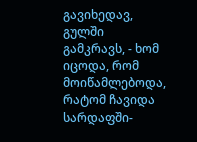გავიხედავ, გულში გამკრავს, - ხომ იცოდა, რომ მოიწამლებოდა, რატომ ჩავიდა სარდაფში-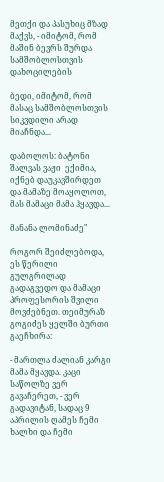მეთქი და პასუხიც მზად მაქვს, - იმიტომ, რომ მაშინ ბევრს შურდა სამშობლოსთვის დახოცილების

ბედი, იმიტომ, რომ მასაც სამშობლოსთვის სიკვდილი არად მიაჩნდა...

დაბოლოს: ბატონი შალვას ვაჟი  ექიმია, იქნებ დაუკავშირდეთ და მამაზე მოაყოლოთ, მას მამაცი მამა ჰყავდა...

მანანა ლომინაძე"

როგორ შეიძლებოდა, ეს წერილი გულგრილად გადაგვედო და მამაცი პროფესორის შვილი მოვძებნეთ. თეიმურაზ გოგიძეს ყელში ბურთი გაეჩხირა:

- მართლა ძალიან კარგი მამა მყავდა. კაცი საწოლზე ვერ გავაჩერეთ, - ვერ გადავიტან, სადაც 9 აპრილის ღამეს ჩემი ხალხი და ჩემი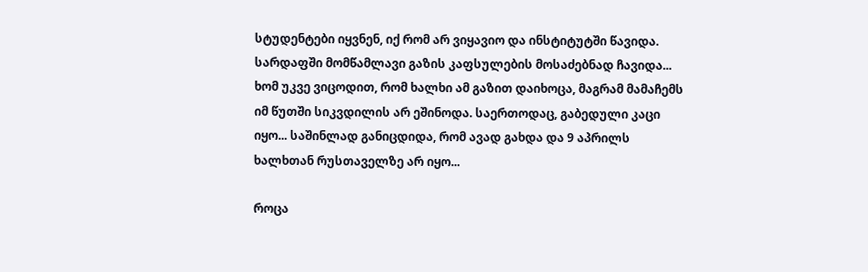სტუდენტები იყვნენ, იქ რომ არ ვიყავიო და ინსტიტუტში წავიდა. სარდაფში მომწამლავი გაზის კაფსულების მოსაძებნად ჩავიდა... ხომ უკვე ვიცოდით, რომ ხალხი ამ გაზით დაიხოცა, მაგრამ მამაჩემს იმ წუთში სიკვდილის არ ეშინოდა. საერთოდაც, გაბედული კაცი იყო... საშინლად განიცდიდა, რომ ავად გახდა და 9 აპრილს ხალხთან რუსთაველზე არ იყო...

როცა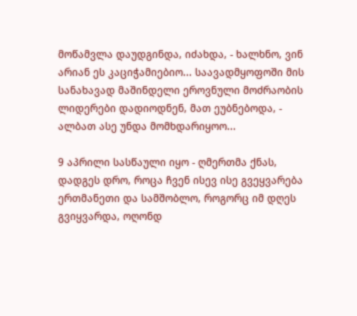მოწამვლა დაუდგინდა, იძახდა, - ხალხნო, ვინ არიან ეს კაციჭამიებიო... საავადმყოფოში მის სანახავად მაშინდელი ეროვნული მოძრაობის ლიდერები დადიოდნენ, მათ ეუბნებოდა, - ალბათ ასე უნდა მომხდარიყოო...

9 აპრილი სასწაული იყო - ღმერთმა ქნას, დადგეს დრო, როცა ჩვენ ისევ ისე გვეყვარება ერთმანეთი და სამშობლო, როგორც იმ დღეს გვიყვარდა, ოღონდ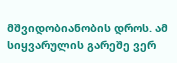მშვიდობიანობის დროს. ამ სიყვარულის გარეშე ვერ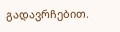გადავრჩებით.